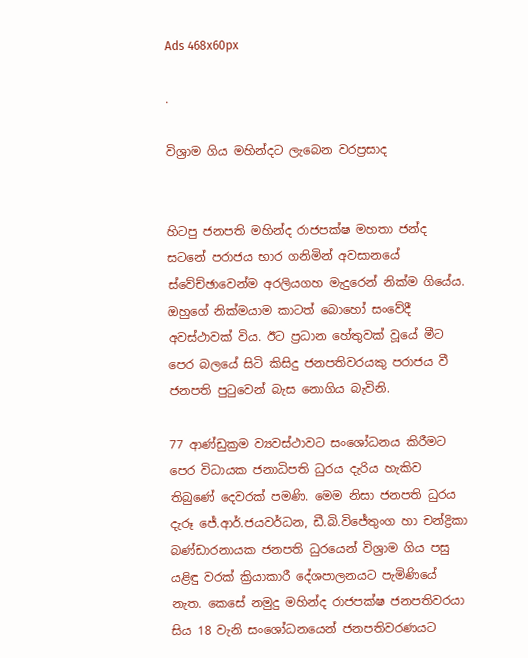Ads 468x60px

.

විශ්‍රාම ගිය මහින්දට ලැබෙන වරප්‍රසාද


හිටපු ජනපති මහින්ද රාජපක්ෂ මහතා ජන්ද සටනේ පරාජය භාර ගනිමින් අවසානයේ ස්වේච්ඡාවෙන්ම අරලියගහ මැදුරෙන් නික්ම ගියේය. ඔහුගේ නික්මයාම කාටත් බොහෝ සංවේදී අවස්ථාවක් විය. ඊට ප්‍රධාන හේතුවක් වූයේ මීට පෙර බලයේ සිටි කිසිදු ජනපතිවරයකු පරාජය වී ජනපති පුටුවෙන් බැස නොගිය බැවිනි.

77 ආණ්ඩුක්‍රම ව්‍යවස්ථාවට සංශෝධනය කිරීමට පෙර විධායක ජනාධිපති ධුරය දැරිය හැකිව තිබුණේ දෙවරක් පමණි. මෙම නිසා ජනපති ධුරය දැරූ ජේ.ආර්.ජයවර්ධන, ඩී.බි.විජේතුංග හා චන්ද්‍රිකා
බණ්ඩාරනායක ජනපති ධුරයෙන් විශ්‍රාම ගිය පසු යළිඳු වරක් ක්‍රියාකාරී දේශපාලනයට පැමිණියේ නැත. කෙසේ නමුදු මහින්ද රාජපක්ෂ ජනපතිවරයා සිය 18 වැනි සංශෝධනයෙන් ජනපතිවරණයට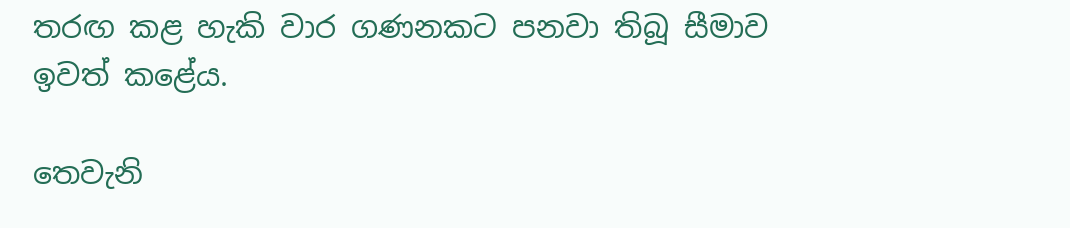තරඟ කළ හැකි වාර ගණනකට පනවා තිබූ සීමාව ඉවත් කළේය.

තෙවැනි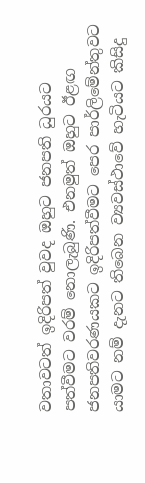වතාවටත් ඉදිරිපත් වුවද ඔහුට ජනපති ධුරයට පත්වීමට වරම් නොලැබුණි. එනමුත් ඔහුට ඊළඟ ජනපතිවරණයකට ඉදිරිපත්වීමට පෙර පාර්ලිමේන්තුවට යාමට නම් දැනට තිබෙන ව්‍යවස්ථාවේ හැටියට කිසිදු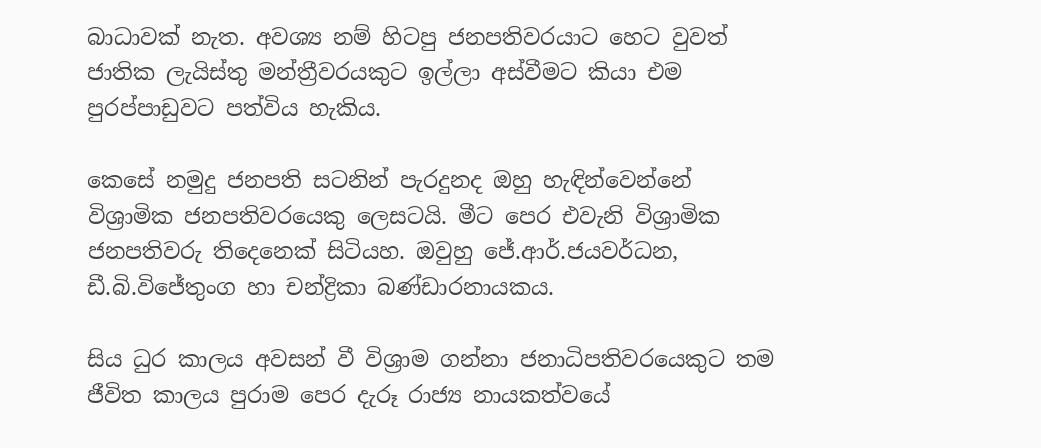බාධාවක් නැත. අවශ්‍ය නම් හිටපු ජනපතිවරයාට හෙට වුවත් ජාතික ලැයිස්තු මන්ත්‍රීවරයකුට ඉල්ලා අස්වීමට කියා එම පුරප්පාඩුවට පත්විය හැකිය.

කෙසේ නමුදු ජනපති සටනින් පැරදුනද ඔහු හැඳින්වෙන්නේ විශ්‍රාමික ජනපතිවරයෙකු ලෙසටයි. මීට පෙර එවැනි විශ්‍රාමික ජනපතිවරු තිදෙනෙක් සිටියහ. ඔවුහු ජේ.ආර්.ජයවර්ධන, ඩී.බි.විජේතුංග හා චන්ද්‍රිකා බණ්ඩාරනායකය.

සිය ධුර කාලය අවසන් වී විශ්‍රාම ගන්නා ජනාධිපතිවරයෙකුට තම ජීවිත කාලය පුරාම පෙර දැරූ රාජ්‍ය නායකත්වයේ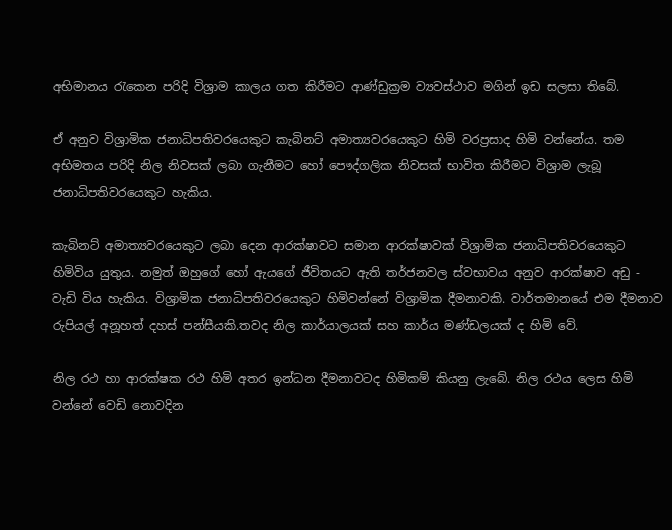අභිමානය රැකෙන පරිදි විශ්‍රාම කාලය ගත කිරීමට ආණ්ඩුක්‍රම ව්‍යවස්ථාව මගින් ඉඩ සලසා තිබේ.

ඒ අනුව විශ්‍රාමික ජනාධිපතිවරයෙකුට කැබිනට් අමාත්‍යවරයෙකුට හිමි වරප්‍රසාද හිමි වන්නේය. තම අභිමතය පරිදි නිල නිවසක් ලබා ගැනීමට හෝ පෞද්ගලික නිවසක් භාවිත කිරීමට විශ්‍රාම ලැබූ ජනාධිපතිවරයෙකුට හැකිය.

කැබිනට් අමාත්‍යවරයෙකුට ලබා දෙන ආරක්ෂාවට සමාන ආරක්ෂාවක් විශ්‍රාමික ජනාධිපතිවරයෙකුට හිමිවිය යුතුය. නමුත් ඔහුගේ හෝ ඇයගේ ජීවිතයට ඇති තර්ජනවල ස්වභාවය අනුව ආරක්ෂාව අඩු - වැඩි විය හැකිය. විශ්‍රාමික ජනාධිපතිවරයෙකුට හිමිවන්නේ විශ්‍රාමික දීමනාවකි. වාර්තමානයේ එම දීමනාව රුපියල් අනූහත් දහස් පන්සීයකි.තවද නිල කාර්යාලයක් සහ කාර්ය මණ්ඩලයක් ද හිමි වේ.

නිල රථ හා ආරක්ෂක රථ හිමි අතර ඉන්ධන දීමනාවටද හිමිකම් කියනු ලැබේ. නිල රථය ලෙස හිමි වන්නේ වෙඩි නොවදින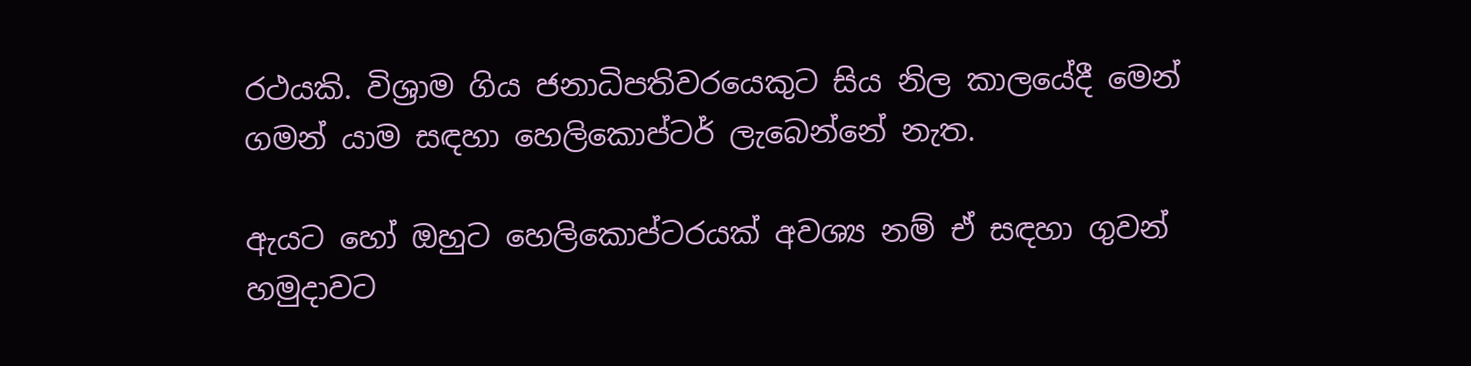රථයකි. විශ්‍රාම ගිය ජනාධිපතිවරයෙකුට සිය නිල කාලයේදී මෙන් ගමන් යාම සඳහා හෙලිකොප්ටර් ලැබෙන්නේ නැත.

ඇයට හෝ ඔහුට හෙලිකොප්ටරයක් අවශ්‍ය නම් ඒ සඳහා ගුවන් හමුදාවට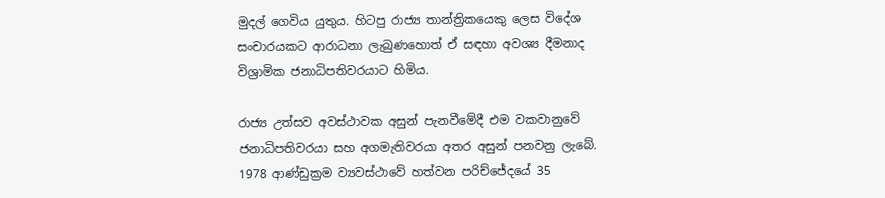මුදල් ගෙවිය යුතුය. හිටපු රාජ්‍ය තාන්ත්‍රිකයෙකු ලෙස විදේශ සංචාරයකට ආරාධනා ලැබුණහොත් ඒ සඳහා අවශ්‍ය දීමනාද විශ්‍රාමික ජනාධිපතිවරයාට හිමිය.

රාජ්‍ය උත්සව අවස්ථාවක අසුන් පැනවීමේදී එම වකවානුවේ ජනාධිපතිවරයා සහ අගමැතිවරයා අතර අසුන් පනවනු ලැබේ. 1978 ආණ්ඩුක්‍රම ව්‍යවස්ථාවේ හත්වන පරිච්ජේදයේ 35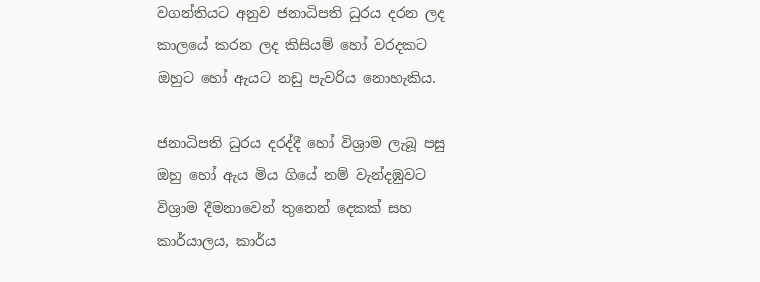වගන්තියට අනුව ජනාධිපති ධුරය දරන ලද කාලයේ කරන ලද කිසියම් හෝ වරදකට ඔහුට හෝ ඇයට නඩු පැවරිය නොහැකිය.

ජනාධිපති ධුරය දරද්දී හෝ විශ්‍රාම ලැබූ පසු ඔහු හෝ ඇය මිය ගියේ නම් වැන්දඹුවට විශ්‍රාම දීමනාවෙන් තුනෙන් දෙකක් සහ කාර්යාලය, කාර්ය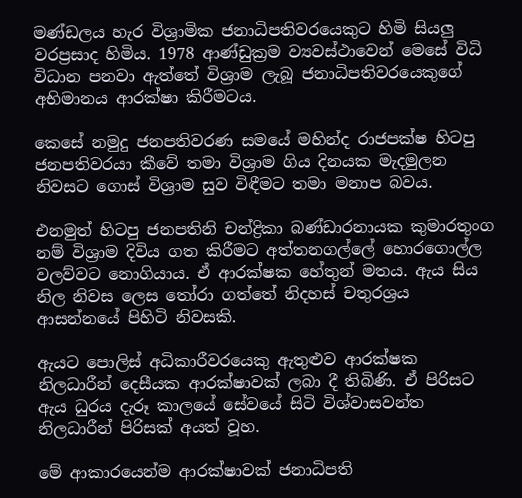මණ්ඩලය හැර විශ්‍රාමික ජනාධිපතිවරයෙකුට හිමි සියලු වරප්‍රසාද හිමිය. 1978 ආණ්ඩුක්‍රම ව්‍යවස්ථාවෙන් මෙසේ විධි විධාන පනවා ඇත්තේ විශ්‍රාම ලැබූ ජනාධිපතිවරයෙකුගේ අභිමානය ආරක්ෂා කිරීමටය.

කෙසේ නමුදු ජනපතිවරණ සමයේ මහින්ද රාජපක්ෂ හිටපු ජනපතිවරයා කීවේ තමා විශ්‍රාම ගිය දිනයක මැදමුලන නිවසට ගොස් විශ්‍රාම සුව විඳීමට තමා මනාප බවය.

එනමුත් හිටපු ජනපතිනි චන්ද්‍රිකා බණ්ඩාරනායක කුමාරතුංග නම් විශ්‍රාම දිවිය ගත කිරීමට අත්තනගල්‍ලේ හොරගොල්ල වලව්වට නොගියාය. ඒ ආරක්ෂක හේතුන් මතය. ඇය සිය නිල නිවස ලෙස තෝරා ගත්තේ නිදහස් චතුරශ්‍රය ආසන්නයේ පිහිටි නිවසකි.

ඇයට ‍පොලිස් අධිකාරීවරයෙකු ඇතුළුව ආරක්ෂක නිලධාරීන් දෙසීයක ආරක්ෂාවක් ලබා දී තිබිණි. ඒ පිරිසට ඇය ධුරය දැරූ කාලයේ සේවයේ සිටි විශ්වාසවන්ත නිලධාරීන් පිරිසක් අයත් වූහ.

මේ ආකාරයෙන්ම ආරක්ෂාවක් ජනාධිපති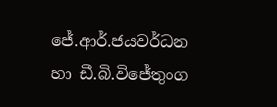ජේ.ආර්.ජයවර්ධන හා ඩී.බි.විජේතුංග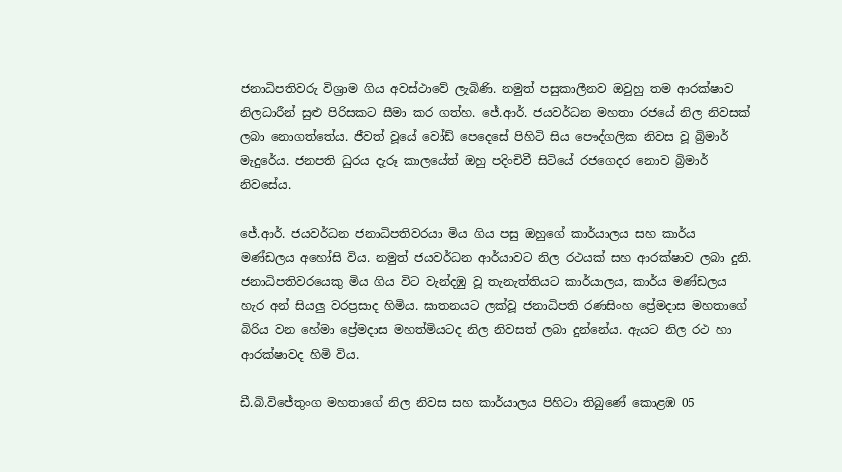ජනාධිපතිවරු විශ්‍රාම ගිය අවස්ථාවේ ලැබිණි. නමුත් පසුකාලීනව ඔවුහු තම ආරක්ෂාව නිලධාරීන් සුළු පිරිසකට සීමා කර ගත්හ. ජේ.ආර්. ජයවර්ධන මහතා රජයේ නිල නිවසක් ලබා නොගත්තේය. ජීවත් වූයේ වෝඩ් පෙදෙසේ පිහිටි සිය පෞද්ගලික නිවස වූ බ්‍රිමාර් මැදුරේය. ජනපති ධුරය දැරූ කාලයේත් ඔහු පදිංචිවී සිටියේ රජගෙදර නොව බ්‍රිමාර් නිවසේය.

ජේ.ආර්. ජයවර්ධන ජනාධිපතිවරයා මිය ගිය පසු ඔහුගේ කාර්යාලය සහ කාර්ය මණ්ඩලය අහෝසි විය. නමුත් ජයවර්ධන ආර්යාවට නිල රථයක් සහ ආරක්ෂාව ලබා දුනි. ජනාධිපතිවරයෙකු මිය ගිය විට වැන්දඹු වූ තැනැත්තියට කාර්යාලය, කාර්ය මණ්ඩලය හැර අන් සියලු වරප්‍රසාද හිමිය. ඝාතනයට ලක්වූ ජනාධිපති රණසිංහ ප්‍රේමදාස මහතාගේ බිරිය වන හේමා ප්‍රේමදාස මහත්මියටද නිල නිවසත් ලබා දුන්නේය. ඇයට නිල රථ හා ආරක්ෂාවද හිමි විය.

ඩී.බි.විජේතුංග මහතාගේ නිල නිවස සහ කාර්යාලය පිහිටා තිබුණේ කොළඹ 05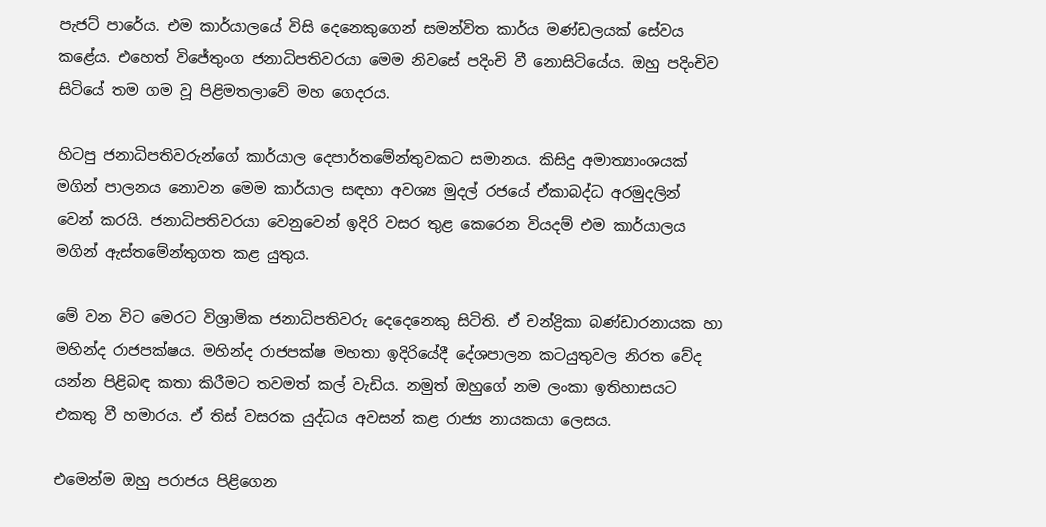පැජට් පාරේය. එම කාර්යාලයේ විසි දෙනෙකුගෙන් සමන්විත කාර්ය මණ්ඩලයක් සේවය කළේය. එහෙත් විජේතුංග ජනාධිපතිවරයා මෙම නිවසේ පදිංචි වී නොසිටියේය. ඔහු පදිංචිව සිටියේ තම ගම වූ පිළිමතලාවේ මහ ගෙදරය.

හිටපු ජනාධිපතිවරුන්ගේ කාර්යාල දෙපාර්තමේන්තුවකට සමානය. කිසිදු අමාත්‍යාංශයක් මගින් පාලනය නොවන මෙම කාර්යාල සඳහා අවශ්‍ය මුදල් රජයේ ඒකාබද්ධ අරමුදලින් වෙන් කරයි. ජනාධිපතිවරයා වෙනුවෙන් ඉදිරි වසර තුළ කෙරෙන වියදම් එම කාර්යාලය මගින් ඇස්තමේන්තුගත කළ යුතුය.

මේ වන විට මෙරට විශ්‍රාමික ජනාධිපතිවරු දෙදෙනෙකු සිටිති. ඒ චන්ද්‍රිකා බණ්ඩාරනායක හා මහින්ද රාජපක්ෂය. මහින්ද රාජපක්ෂ මහතා ඉදිරියේදී දේශපාලන කටයුතුවල නිරත වේද යන්න පිළිබඳ කතා කිරීමට තවමත් කල් වැඩිය. නමුත් ඔහුගේ නම ලංකා ඉතිහාසයට එකතු වී හමාරය. ඒ තිස් වසරක යුද්ධය අවසන් කළ රාජ්‍ය නායකයා ලෙසය.

එමෙන්ම ඔහු පරාජය පිළිගෙන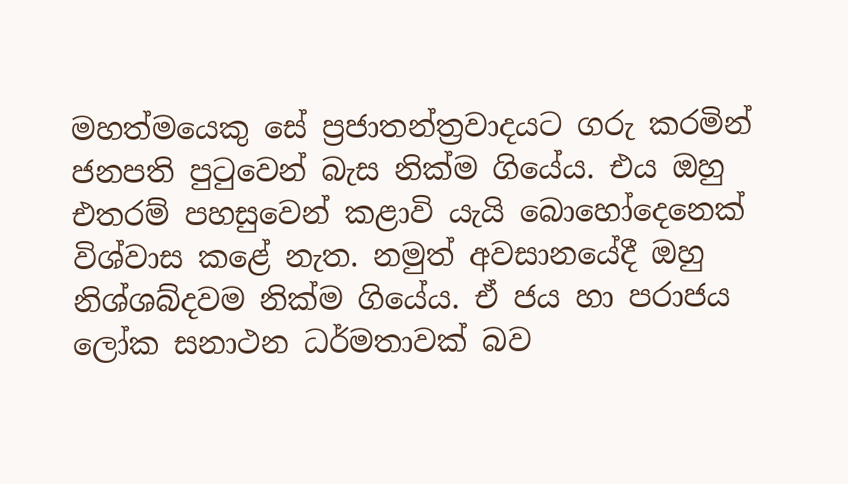මහත්මයෙකු සේ ප්‍රජාතන්ත්‍රවාදයට ගරු කරමින් ජනපති පුටුවෙන් බැස නික්ම ගියේය. එය ඔහු එතරම් පහසුවෙන් කළාවි යැයි බොහෝදෙනෙක් විශ්වාස කළේ නැත. නමුත් අවසානයේදී ඔහු නිශ්ශබ්දවම නික්ම ගියේය. ඒ ජය හා පරාජය ලෝක සනාථන ධර්මතාවක් බව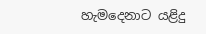හැමදෙනාට යළිදු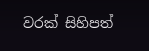වරක් සිහිපත්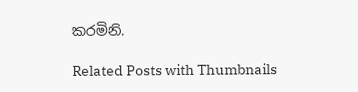කරමිනි.

Related Posts with Thumbnails